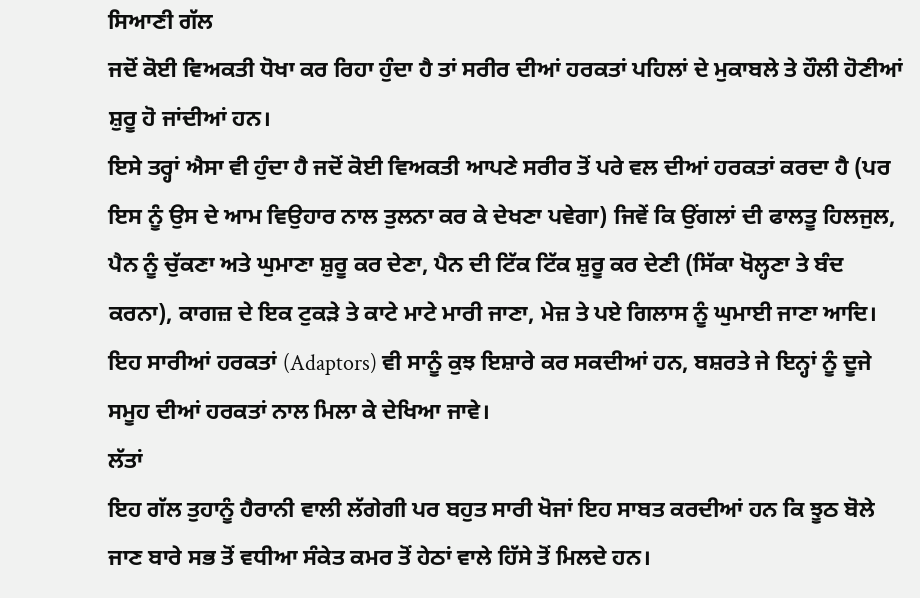ਸਿਆਣੀ ਗੱਲ
ਜਦੋਂ ਕੋਈ ਵਿਅਕਤੀ ਧੋਖਾ ਕਰ ਰਿਹਾ ਹੁੰਦਾ ਹੈ ਤਾਂ ਸਰੀਰ ਦੀਆਂ ਹਰਕਤਾਂ ਪਹਿਲਾਂ ਦੇ ਮੁਕਾਬਲੇ ਤੇ ਹੌਲੀ ਹੋਣੀਆਂ ਸ਼ੁਰੂ ਹੋ ਜਾਂਦੀਆਂ ਹਨ।
ਇਸੇ ਤਰ੍ਹਾਂ ਐਸਾ ਵੀ ਹੁੰਦਾ ਹੈ ਜਦੋਂ ਕੋਈ ਵਿਅਕਤੀ ਆਪਣੇ ਸਰੀਰ ਤੋਂ ਪਰੇ ਵਲ ਦੀਆਂ ਹਰਕਤਾਂ ਕਰਦਾ ਹੈ (ਪਰ ਇਸ ਨੂੰ ਉਸ ਦੇ ਆਮ ਵਿਉਹਾਰ ਨਾਲ ਤੁਲਨਾ ਕਰ ਕੇ ਦੇਖਣਾ ਪਵੇਗਾ) ਜਿਵੇਂ ਕਿ ਉਂਗਲਾਂ ਦੀ ਫਾਲਤੂ ਹਿਲਜੁਲ, ਪੈਨ ਨੂੰ ਚੁੱਕਣਾ ਅਤੇ ਘੁਮਾਣਾ ਸ਼ੁਰੂ ਕਰ ਦੇਣਾ, ਪੈਨ ਦੀ ਟਿੱਕ ਟਿੱਕ ਸ਼ੁਰੂ ਕਰ ਦੇਣੀ (ਸਿੱਕਾ ਖੋਲ੍ਹਣਾ ਤੇ ਬੰਦ ਕਰਨਾ), ਕਾਗਜ਼ ਦੇ ਇਕ ਟੁਕੜੇ ਤੇ ਕਾਟੇ ਮਾਟੇ ਮਾਰੀ ਜਾਣਾ, ਮੇਜ਼ ਤੇ ਪਏ ਗਿਲਾਸ ਨੂੰ ਘੁਮਾਈ ਜਾਣਾ ਆਦਿ। ਇਹ ਸਾਰੀਆਂ ਹਰਕਤਾਂ (Adaptors) ਵੀ ਸਾਨੂੰ ਕੁਝ ਇਸ਼ਾਰੇ ਕਰ ਸਕਦੀਆਂ ਹਨ, ਬਸ਼ਰਤੇ ਜੇ ਇਨ੍ਹਾਂ ਨੂੰ ਦੂਜੇ ਸਮੂਹ ਦੀਆਂ ਹਰਕਤਾਂ ਨਾਲ ਮਿਲਾ ਕੇ ਦੇਖਿਆ ਜਾਵੇ।
ਲੱਤਾਂ
ਇਹ ਗੱਲ ਤੁਹਾਨੂੰ ਹੈਰਾਨੀ ਵਾਲੀ ਲੱਗੇਗੀ ਪਰ ਬਹੁਤ ਸਾਰੀ ਖੋਜਾਂ ਇਹ ਸਾਬਤ ਕਰਦੀਆਂ ਹਨ ਕਿ ਝੂਠ ਬੋਲੇ ਜਾਣ ਬਾਰੇ ਸਭ ਤੋਂ ਵਧੀਆ ਸੰਕੇਤ ਕਮਰ ਤੋਂ ਹੇਠਾਂ ਵਾਲੇ ਹਿੱਸੇ ਤੋਂ ਮਿਲਦੇ ਹਨ।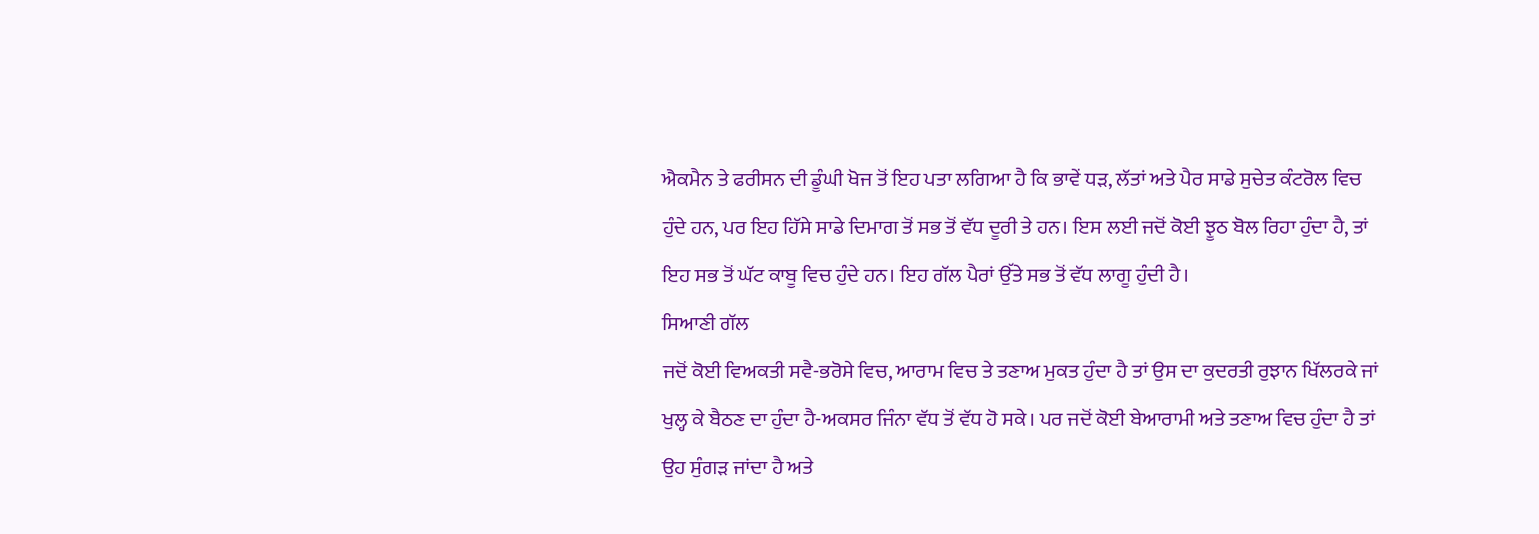ਐਕਮੈਨ ਤੇ ਫਰੀਸਨ ਦੀ ਡੂੰਘੀ ਖੋਜ ਤੋਂ ਇਹ ਪਤਾ ਲਗਿਆ ਹੈ ਕਿ ਭਾਵੇਂ ਧੜ, ਲੱਤਾਂ ਅਤੇ ਪੈਰ ਸਾਡੇ ਸੁਚੇਤ ਕੰਟਰੋਲ ਵਿਚ ਹੁੰਦੇ ਹਨ, ਪਰ ਇਹ ਹਿੱਸੇ ਸਾਡੇ ਦਿਮਾਗ ਤੋਂ ਸਭ ਤੋਂ ਵੱਧ ਦੂਰੀ ਤੇ ਹਨ। ਇਸ ਲਈ ਜਦੋਂ ਕੋਈ ਝੂਠ ਬੋਲ ਰਿਹਾ ਹੁੰਦਾ ਹੈ, ਤਾਂ ਇਹ ਸਭ ਤੋਂ ਘੱਟ ਕਾਬੂ ਵਿਚ ਹੁੰਦੇ ਹਨ। ਇਹ ਗੱਲ ਪੈਰਾਂ ਉੱਤੇ ਸਭ ਤੋਂ ਵੱਧ ਲਾਗੂ ਹੁੰਦੀ ਹੈ।
ਸਿਆਣੀ ਗੱਲ
ਜਦੋਂ ਕੋਈ ਵਿਅਕਤੀ ਸਵੈ-ਭਰੋਸੇ ਵਿਚ, ਆਰਾਮ ਵਿਚ ਤੇ ਤਣਾਅ ਮੁਕਤ ਹੁੰਦਾ ਹੈ ਤਾਂ ਉਸ ਦਾ ਕੁਦਰਤੀ ਰੁਝਾਨ ਖਿੱਲਰਕੇ ਜਾਂ ਖੁਲ੍ਹ ਕੇ ਬੈਠਣ ਦਾ ਹੁੰਦਾ ਹੈ-ਅਕਸਰ ਜਿੰਨਾ ਵੱਧ ਤੋਂ ਵੱਧ ਹੋ ਸਕੇ। ਪਰ ਜਦੋਂ ਕੋਈ ਬੇਆਰਾਮੀ ਅਤੇ ਤਣਾਅ ਵਿਚ ਹੁੰਦਾ ਹੈ ਤਾਂ ਉਹ ਸੁੰਗੜ ਜਾਂਦਾ ਹੈ ਅਤੇ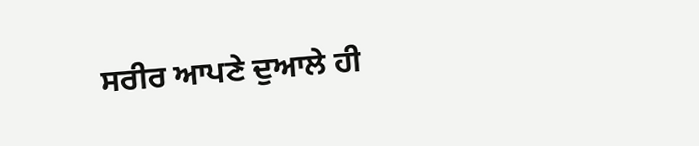ਸਰੀਰ ਆਪਣੇ ਦੁਆਲੇ ਹੀ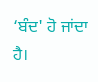‘ਬੰਦ' ਹੋ ਜਾਂਦਾ ਹੈ।